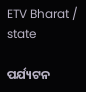ETV Bharat / state

ପର୍ଯ୍ୟଟନ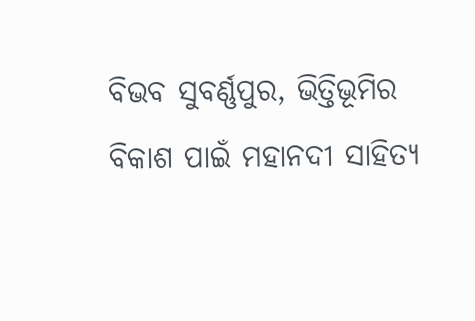ବିଭବ ସୁବର୍ଣ୍ଣପୁର, ଭିତ୍ତିଭୂମିର ବିକାଶ ପାଇଁ ମହାନଦୀ ସାହିତ୍ୟ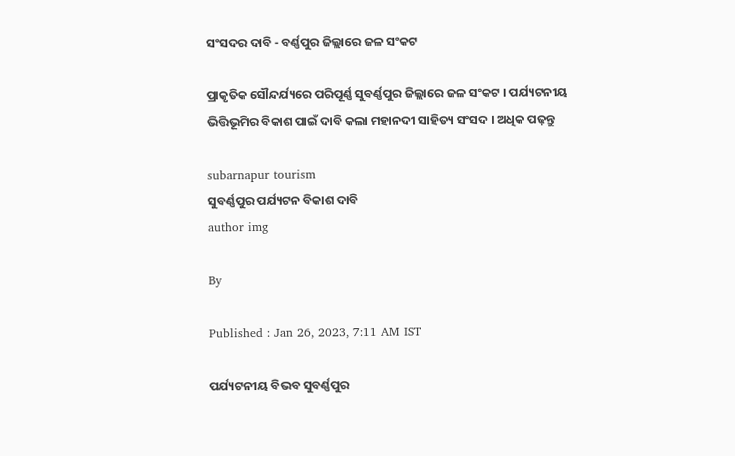ସଂସଦର ଦାବି - ବର୍ଣ୍ଣପୁର ଜିଲ୍ଲାରେ ଜଳ ସଂକଟ

ପ୍ରାକୃତିକ ସୌନ୍ଦର୍ଯ୍ୟରେ ପରିପୂର୍ଣ୍ଣ ସୁବର୍ଣ୍ଣପୁର ଜିଲ୍ଲାରେ ଜଳ ସଂକଟ । ପର୍ଯ୍ୟଟନୀୟ ଭିତ୍ତିଭୂମିର ବିକାଶ ପାଇଁ ଦାବି କଲା ମହାନଦୀ ସାହିତ୍ୟ ସଂସଦ । ଅଧିକ ପଢ଼ନ୍ତୁ

subarnapur tourism
ସୁବର୍ଣ୍ଣପୁର ପର୍ଯ୍ୟଟନ ବିକାଶ ଦାବି
author img

By

Published : Jan 26, 2023, 7:11 AM IST

ପର୍ଯ୍ୟଟନୀୟ ବିଭବ ସୁବର୍ଣ୍ଣପୁର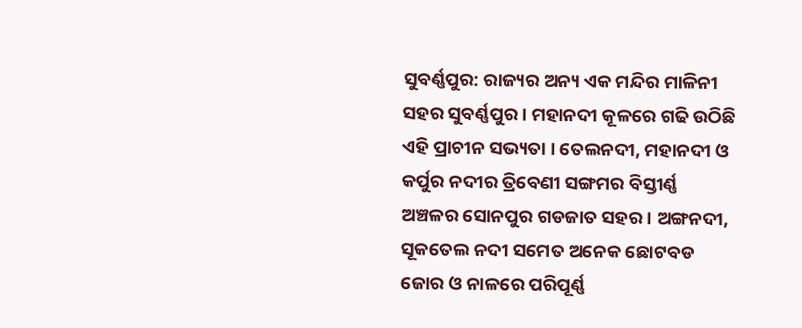ସୁବର୍ଣ୍ଣପୁର: ରାଜ୍ୟର ଅନ୍ୟ ଏକ ମନ୍ଦିର ମାଳିନୀ ସହର ସୁବର୍ଣ୍ଣପୁର । ମହାନଦୀ କୂଳରେ ଗଢି ଉଠିଛି ଏହି ପ୍ରାଚୀନ ସଭ୍ୟତା । ତେଲନଦୀ, ମହାନଦୀ ଓ କର୍ପୁର ନଦୀର ତ୍ରିବେଣୀ ସଙ୍ଗମର ବିସ୍ତୀର୍ଣ୍ଣ ଅଞ୍ଚଳର ସୋନପୁର ଗଡଜାତ ସହର । ଅଙ୍ଗନଦୀ, ସୂକତେଲ ନଦୀ ସମେତ ଅନେକ ଛୋଟବଡ ଜୋର ଓ ନାଳରେ ପରିପୂର୍ଣ୍ଣ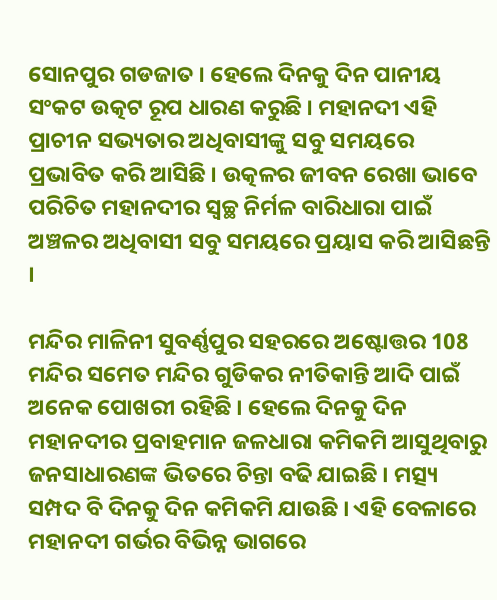ସୋନପୁର ଗଡଜାତ । ହେଲେ ଦିନକୁ ଦିନ ପାନୀୟ ସଂକଟ ଉତ୍କଟ ରୂପ ଧାରଣ କରୁଛି । ମହାନଦୀ ଏହି ପ୍ରାଚୀନ ସଭ୍ୟତାର ଅଧିବାସୀଙ୍କୁ ସବୁ ସମୟରେ ପ୍ରଭାବିତ କରି ଆସିଛି । ଉତ୍କଳର ଜୀବନ ରେଖା ଭାବେ ପରିଚିତ ମହାନଦୀର ସ୍ବଚ୍ଛ ନିର୍ମଳ ବାରିଧାରା ପାଇଁ ଅଞ୍ଚଳର ଅଧିବାସୀ ସବୁ ସମୟରେ ପ୍ରୟାସ କରି ଆସିଛନ୍ତି ।

ମନ୍ଦିର ମାଳିନୀ ସୁବର୍ଣ୍ଣପୁର ସହରରେ ଅଷ୍ଟୋତ୍ତର 108 ମନ୍ଦିର ସମେତ ମନ୍ଦିର ଗୁଡିକର ନୀତିକାନ୍ତି ଆଦି ପାଇଁ ଅନେକ ପୋଖରୀ ରହିଛି । ହେଲେ ଦିନକୁ ଦିନ ମହାନଦୀର ପ୍ରବାହମାନ ଜଳଧାରା କମିକମି ଆସୁଥିବାରୁ ଜନସାଧାରଣଙ୍କ ଭିତରେ ଚିନ୍ତା ବଢି ଯାଇଛି । ମତ୍ସ୍ୟ ସମ୍ପଦ ବି ଦିନକୁ ଦିନ କମିକମି ଯାଉଛି । ଏହି ବେଳାରେ ମହାନଦୀ ଗର୍ଭର ବିଭିନ୍ନ ଭାଗରେ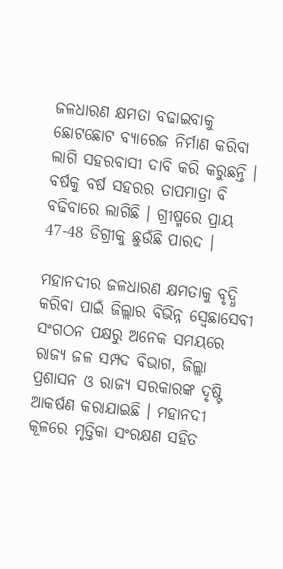ଜଳଧାରଣ କ୍ଷମତା ବଢାଇବାକୁ ଛୋଟଛୋଟ ବ୍ୟାରେଜ ନିର୍ମାଣ କରିବା ଲାଗି ସହରବାସୀ ଦାବି କରି କରୁଛନ୍ତି । ବର୍ଷକୁ ବର୍ଷ ସହରର ତାପମାତ୍ରା ବି ବଢିବାରେ ଲାଗିଛି । ଗ୍ରୀଷ୍ମରେ ପ୍ରାୟ 47-48 ଡିଗ୍ରୀକୁ ଛୁଉଁଛି ପାରଦ ।

ମହାନଦୀର ଜଳଧାରଣ କ୍ଷମତାକୁ ବୃଦ୍ଧି କରିବା ପାଇଁ ଜିଲ୍ଲାର ବିଭିନ୍ନ ସ୍ବେଛାସେବୀ ସଂଗଠନ ପକ୍ଷରୁ ଅନେକ ସମୟରେ ରାଜ୍ୟ ଜଳ ସମ୍ପଦ ବିଭାଗ, ଜିଲ୍ଲା ପ୍ରଶାସନ ଓ ରାଜ୍ୟ ସରକାରଙ୍କ ଦୃଷ୍ଟି ଆକର୍ଷଣ କରାଯାଇଛି । ମହାନଦୀ କୂଳରେ ମୃତ୍ତିକା ସଂରକ୍ଷଣ ସହିତ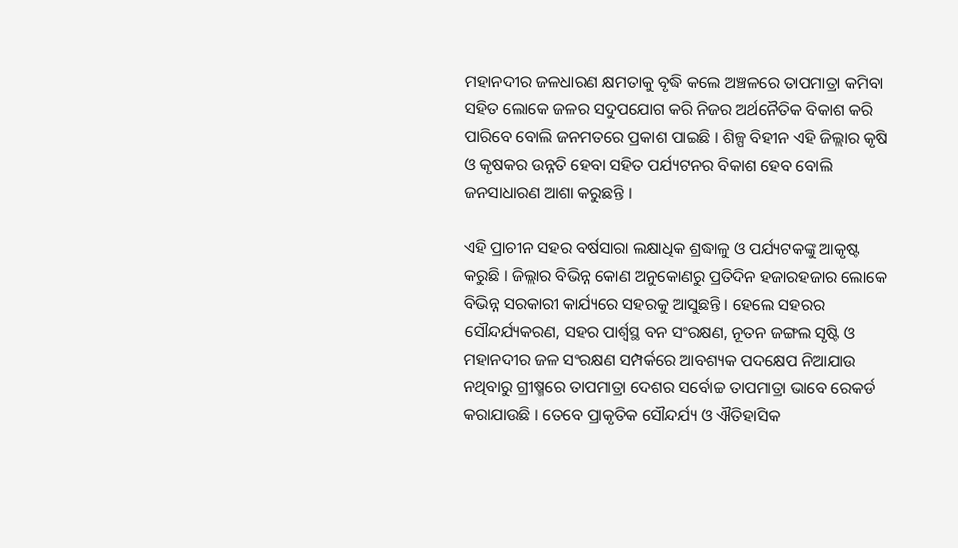ମହାନଦୀର ଜଳଧାରଣ କ୍ଷମତାକୁ ବୃଦ୍ଧି କଲେ ଅଞ୍ଚଳରେ ତାପମାତ୍ରା କମିବା ସହିତ ଲୋକେ ଜଳର ସଦୁପଯୋଗ କରି ନିଜର ଅର୍ଥନୈତିକ ବିକାଶ କରି ପାରିବେ ବୋଲି ଜନମତରେ ପ୍ରକାଶ ପାଇଛି । ଶିଳ୍ପ ବିହୀନ ଏହି ଜିଲ୍ଲାର କୃଷି ଓ କୃଷକର ଉନ୍ନତି ହେବା ସହିତ ପର୍ଯ୍ୟଟନର ବିକାଶ ହେବ ବୋଲି ଜନସାଧାରଣ ଆଶା କରୁଛନ୍ତି ।

ଏହି ପ୍ରାଚୀନ ସହର ବର୍ଷସାରା ଲକ୍ଷାଧିକ ଶ୍ରଦ୍ଧାଳୁ ଓ ପର୍ଯ୍ୟଟକଙ୍କୁ ଆକୃଷ୍ଟ କରୁଛି । ଜିଲ୍ଲାର ବିଭିନ୍ନ କୋଣ ଅନୁକୋଣରୁ ପ୍ରତିଦିନ ହଜାରହଜାର ଲୋକେ ବିଭିନ୍ନ ସରକାରୀ କାର୍ଯ୍ୟରେ ସହରକୁ ଆସୁଛନ୍ତି । ହେଲେ ସହରର ସୌନ୍ଦର୍ଯ୍ୟକରଣ, ସହର ପାର୍ଶ୍ବସ୍ଥ ବନ ସଂରକ୍ଷଣ, ନୂତନ ଜଙ୍ଗଲ ସୃଷ୍ଟି ଓ ମହାନଦୀର ଜଳ ସଂରକ୍ଷଣ ସମ୍ପର୍କରେ ଆବଶ୍ୟକ ପଦକ୍ଷେପ ନିଆଯାଉ ନଥିବାରୁ ଗ୍ରୀଷ୍ମରେ ତାପମାତ୍ରା ଦେଶର ସର୍ବୋଚ୍ଚ ତାପମାତ୍ରା ଭାବେ ରେକର୍ଡ କରାଯାଉଛି । ତେବେ ପ୍ରାକୃତିକ ସୌନ୍ଦର୍ଯ୍ୟ ଓ ଐତିହାସିକ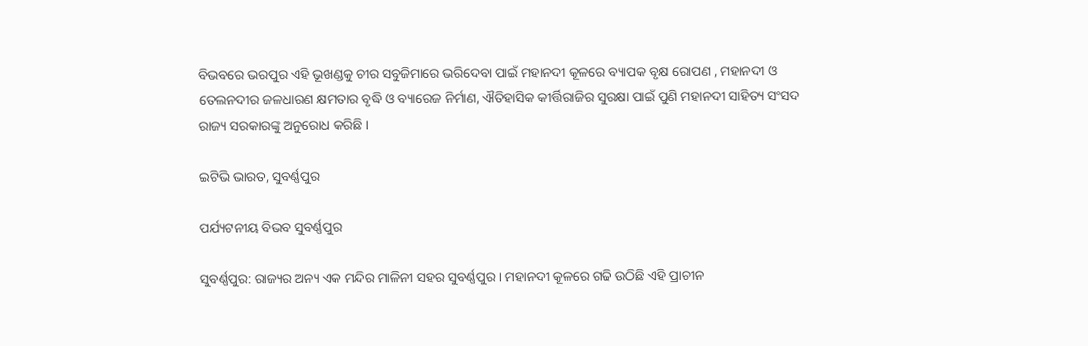ବିଭବରେ ଭରପୁର ଏହି ଭୂଖଣ୍ଡକୁ ଚୀର ସବୁଜିମାରେ ଭରିଦେବା ପାଇଁ ମହାନଦୀ କୂଳରେ ବ୍ୟାପକ ବୃକ୍ଷ ରୋପଣ , ମହାନଦୀ ଓ ତେଲନଦୀର ଜଳଧାରଣ କ୍ଷମତାର ବୃଦ୍ଧି ଓ ବ୍ୟାରେଜ ନିର୍ମାଣ, ଐତିହାସିକ କୀର୍ତ୍ତିରାଜିର ସୁରକ୍ଷା ପାଇଁ ପୁଣି ମହାନଦୀ ସାହିତ୍ୟ ସଂସଦ ରାଜ୍ୟ ସରକାରଙ୍କୁ ଅନୁରୋଧ କରିଛି ।

ଇଟିଭି ଭାରତ, ସୁବର୍ଣ୍ଣପୁର

ପର୍ଯ୍ୟଟନୀୟ ବିଭବ ସୁବର୍ଣ୍ଣପୁର

ସୁବର୍ଣ୍ଣପୁର: ରାଜ୍ୟର ଅନ୍ୟ ଏକ ମନ୍ଦିର ମାଳିନୀ ସହର ସୁବର୍ଣ୍ଣପୁର । ମହାନଦୀ କୂଳରେ ଗଢି ଉଠିଛି ଏହି ପ୍ରାଚୀନ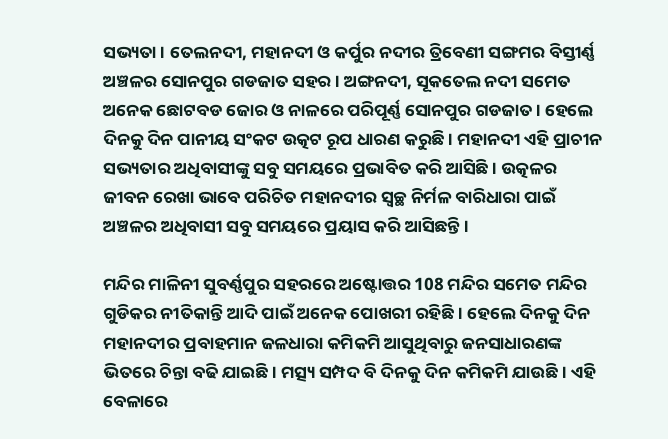ସଭ୍ୟତା । ତେଲନଦୀ, ମହାନଦୀ ଓ କର୍ପୁର ନଦୀର ତ୍ରିବେଣୀ ସଙ୍ଗମର ବିସ୍ତୀର୍ଣ୍ଣ ଅଞ୍ଚଳର ସୋନପୁର ଗଡଜାତ ସହର । ଅଙ୍ଗନଦୀ, ସୂକତେଲ ନଦୀ ସମେତ ଅନେକ ଛୋଟବଡ ଜୋର ଓ ନାଳରେ ପରିପୂର୍ଣ୍ଣ ସୋନପୁର ଗଡଜାତ । ହେଲେ ଦିନକୁ ଦିନ ପାନୀୟ ସଂକଟ ଉତ୍କଟ ରୂପ ଧାରଣ କରୁଛି । ମହାନଦୀ ଏହି ପ୍ରାଚୀନ ସଭ୍ୟତାର ଅଧିବାସୀଙ୍କୁ ସବୁ ସମୟରେ ପ୍ରଭାବିତ କରି ଆସିଛି । ଉତ୍କଳର ଜୀବନ ରେଖା ଭାବେ ପରିଚିତ ମହାନଦୀର ସ୍ବଚ୍ଛ ନିର୍ମଳ ବାରିଧାରା ପାଇଁ ଅଞ୍ଚଳର ଅଧିବାସୀ ସବୁ ସମୟରେ ପ୍ରୟାସ କରି ଆସିଛନ୍ତି ।

ମନ୍ଦିର ମାଳିନୀ ସୁବର୍ଣ୍ଣପୁର ସହରରେ ଅଷ୍ଟୋତ୍ତର 108 ମନ୍ଦିର ସମେତ ମନ୍ଦିର ଗୁଡିକର ନୀତିକାନ୍ତି ଆଦି ପାଇଁ ଅନେକ ପୋଖରୀ ରହିଛି । ହେଲେ ଦିନକୁ ଦିନ ମହାନଦୀର ପ୍ରବାହମାନ ଜଳଧାରା କମିକମି ଆସୁଥିବାରୁ ଜନସାଧାରଣଙ୍କ ଭିତରେ ଚିନ୍ତା ବଢି ଯାଇଛି । ମତ୍ସ୍ୟ ସମ୍ପଦ ବି ଦିନକୁ ଦିନ କମିକମି ଯାଉଛି । ଏହି ବେଳାରେ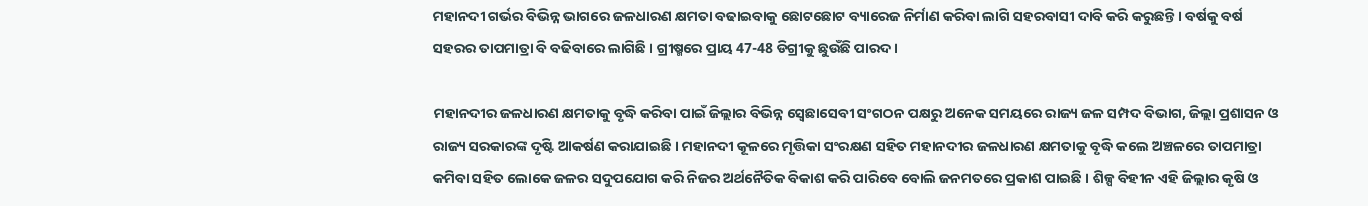ମହାନଦୀ ଗର୍ଭର ବିଭିନ୍ନ ଭାଗରେ ଜଳଧାରଣ କ୍ଷମତା ବଢାଇବାକୁ ଛୋଟଛୋଟ ବ୍ୟାରେଜ ନିର୍ମାଣ କରିବା ଲାଗି ସହରବାସୀ ଦାବି କରି କରୁଛନ୍ତି । ବର୍ଷକୁ ବର୍ଷ ସହରର ତାପମାତ୍ରା ବି ବଢିବାରେ ଲାଗିଛି । ଗ୍ରୀଷ୍ମରେ ପ୍ରାୟ 47-48 ଡିଗ୍ରୀକୁ ଛୁଉଁଛି ପାରଦ ।

ମହାନଦୀର ଜଳଧାରଣ କ୍ଷମତାକୁ ବୃଦ୍ଧି କରିବା ପାଇଁ ଜିଲ୍ଲାର ବିଭିନ୍ନ ସ୍ବେଛାସେବୀ ସଂଗଠନ ପକ୍ଷରୁ ଅନେକ ସମୟରେ ରାଜ୍ୟ ଜଳ ସମ୍ପଦ ବିଭାଗ, ଜିଲ୍ଲା ପ୍ରଶାସନ ଓ ରାଜ୍ୟ ସରକାରଙ୍କ ଦୃଷ୍ଟି ଆକର୍ଷଣ କରାଯାଇଛି । ମହାନଦୀ କୂଳରେ ମୃତ୍ତିକା ସଂରକ୍ଷଣ ସହିତ ମହାନଦୀର ଜଳଧାରଣ କ୍ଷମତାକୁ ବୃଦ୍ଧି କଲେ ଅଞ୍ଚଳରେ ତାପମାତ୍ରା କମିବା ସହିତ ଲୋକେ ଜଳର ସଦୁପଯୋଗ କରି ନିଜର ଅର୍ଥନୈତିକ ବିକାଶ କରି ପାରିବେ ବୋଲି ଜନମତରେ ପ୍ରକାଶ ପାଇଛି । ଶିଳ୍ପ ବିହୀନ ଏହି ଜିଲ୍ଲାର କୃଷି ଓ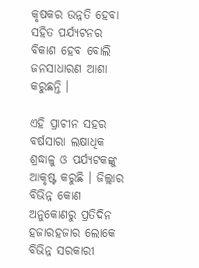କୃଷକର ଉନ୍ନତି ହେବା ସହିତ ପର୍ଯ୍ୟଟନର ବିକାଶ ହେବ ବୋଲି ଜନସାଧାରଣ ଆଶା କରୁଛନ୍ତି ।

ଏହି ପ୍ରାଚୀନ ସହର ବର୍ଷସାରା ଲକ୍ଷାଧିକ ଶ୍ରଦ୍ଧାଳୁ ଓ ପର୍ଯ୍ୟଟକଙ୍କୁ ଆକୃଷ୍ଟ କରୁଛି । ଜିଲ୍ଲାର ବିଭିନ୍ନ କୋଣ ଅନୁକୋଣରୁ ପ୍ରତିଦିନ ହଜାରହଜାର ଲୋକେ ବିଭିନ୍ନ ସରକାରୀ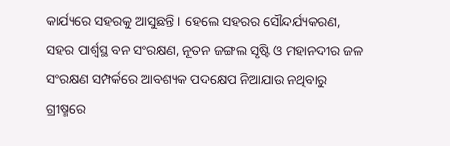କାର୍ଯ୍ୟରେ ସହରକୁ ଆସୁଛନ୍ତି । ହେଲେ ସହରର ସୌନ୍ଦର୍ଯ୍ୟକରଣ, ସହର ପାର୍ଶ୍ବସ୍ଥ ବନ ସଂରକ୍ଷଣ, ନୂତନ ଜଙ୍ଗଲ ସୃଷ୍ଟି ଓ ମହାନଦୀର ଜଳ ସଂରକ୍ଷଣ ସମ୍ପର୍କରେ ଆବଶ୍ୟକ ପଦକ୍ଷେପ ନିଆଯାଉ ନଥିବାରୁ ଗ୍ରୀଷ୍ମରେ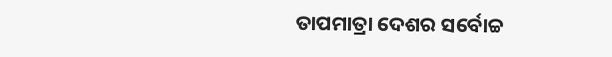ତାପମାତ୍ରା ଦେଶର ସର୍ବୋଚ୍ଚ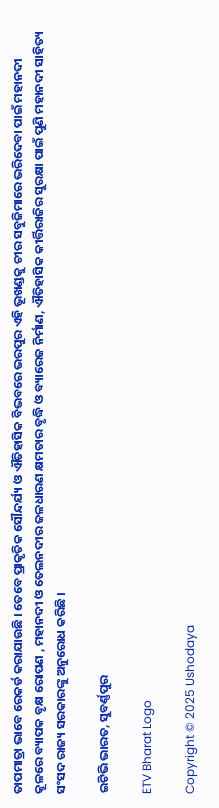ତାପମାତ୍ରା ଭାବେ ରେକର୍ଡ କରାଯାଉଛି । ତେବେ ପ୍ରାକୃତିକ ସୌନ୍ଦର୍ଯ୍ୟ ଓ ଐତିହାସିକ ବିଭବରେ ଭରପୁର ଏହି ଭୂଖଣ୍ଡକୁ ଚୀର ସବୁଜିମାରେ ଭରିଦେବା ପାଇଁ ମହାନଦୀ କୂଳରେ ବ୍ୟାପକ ବୃକ୍ଷ ରୋପଣ , ମହାନଦୀ ଓ ତେଲନଦୀର ଜଳଧାରଣ କ୍ଷମତାର ବୃଦ୍ଧି ଓ ବ୍ୟାରେଜ ନିର୍ମାଣ, ଐତିହାସିକ କୀର୍ତ୍ତିରାଜିର ସୁରକ୍ଷା ପାଇଁ ପୁଣି ମହାନଦୀ ସାହିତ୍ୟ ସଂସଦ ରାଜ୍ୟ ସରକାରଙ୍କୁ ଅନୁରୋଧ କରିଛି ।

ଇଟିଭି ଭାରତ, ସୁବର୍ଣ୍ଣପୁର

ETV Bharat Logo

Copyright © 2025 Ushodaya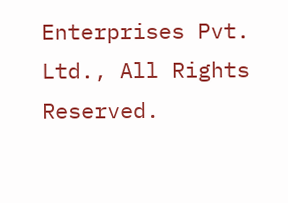Enterprises Pvt. Ltd., All Rights Reserved.